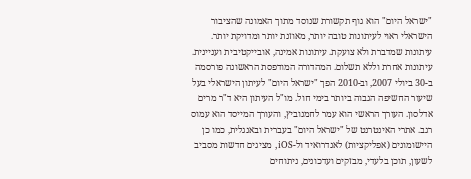"ישראל היום" הוא גוף תקשורת שנוסד מתוך האמונה שהציבור הישראלי ראוי לעיתונות טובה יותר, מאוזנת יותר ומדויקת יותר. עיתונות שמדברת ולא צועקת. עיתונות אמינה, אובייקטיבית ועניינית. עיתונות אחרת וללא תשלום. המהדורה המודפסת הראשונה פורסמה ב-30 ביולי 2007, וב-2010 הפך "ישראל היום" לעיתון הישראלי בעל שיעור החשיפה הגבוה ביותר בימי חול. מו"ל העיתון היא ד"ר מרים אדלסון. העורך הראשי הוא עמר לחמנוביץ, והעורך המייסד הוא עמוס רגב. אתרי האינטרנט של "ישראל היום" בעברית ובאנגלית, כמו כן היישומונים (אפליקציות) לאנדרואיד ול-iOS, מציגים חדשות מסביב לשעון, תוכן בלעדי, מבזקים ועדכונים, ניתוחים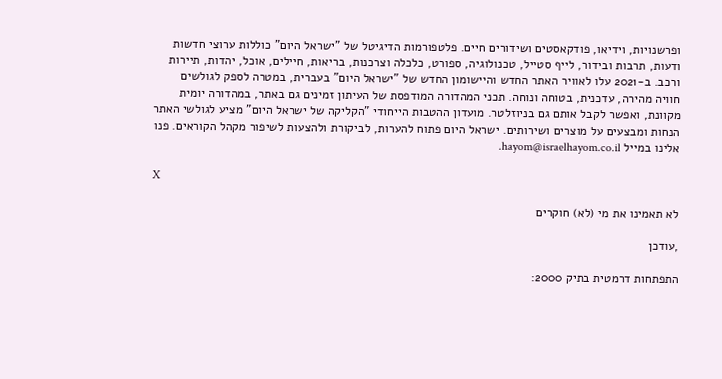ופרשנויות, וידיאו, פודקאסטים ושידורים חיים. פלטפורמות הדיגיטל של "ישראל היום" כוללות ערוצי חדשות ודעות, תרבות ובידור, לייף סטייל, טכנולוגיה, ספורט, כלכלה וצרכנות, בריאות, חיילים, אוכל, יהדות, תיירות ורכב. ב-2021 עלו לאוויר האתר החדש והיישומון החדש של "ישראל היום" בעברית, במטרה לספק לגולשים חוויה מהירה, עדכנית, בטוחה ונוחה. תכני המהדורה המודפסת של העיתון זמינים גם באתר, במהדורה יומית מקוונת, ואפשר לקבל אותם גם בניוזלטר. מועדון ההטבות הייחודי "הקליקה של ישראל היום" מציע לגולשי האתר הנחות ומבצעים על מוצרים ושירותים. ישראל היום פתוח להערות, לביקורת ולהצעות לשיפור מקהל הקוראים. פנו אלינו במייל hayom@israelhayom.co.il.

X

לא תאמינו את מי (לא) חוקרים

,עודכן

התפתחות דרמטית בתיק 2000: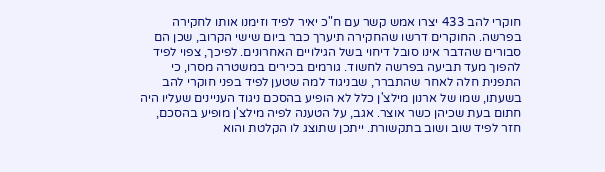חוקרי להב 433 יצרו אמש קשר עם ח"כ יאיר לפיד וזימנו אותו לחקירה בפרשה. החוקרים דרשו שהחקירה תיערך כבר ביום שישי הקרוב, שכן הם סבורים שהדבר אינו סובל דיחוי בשל הגילויים האחרונים. לפיכך, צפוי לפיד להפוך מעד תביעה בפרשה לחשוד. גורמים בכירים במשטרה מסרו, כי התפנית חלה לאחר שהתברר, שבניגוד למה שטען לפיד בפני חוקרי להב בשעתו, שמו של ארנון מילצ'ן כלל לא הופיע בהסכם ניגוד העניינים שעליו היה חתום בעת שכיהן כשר אוצר. אגב, על הטענה לפיה מילצ'ן מופיע בהסכם, חזר לפיד שוב ושוב בתקשורת. ייתכן שתוצג לו הקלטת והוא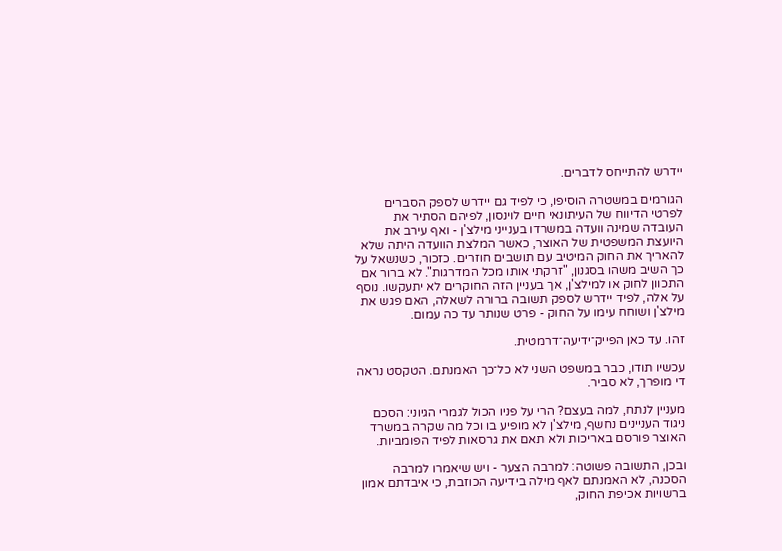יידרש להתייחס לדברים.

הגורמים במשטרה הוסיפו, כי לפיד גם יידרש לספק הסברים לפרטי הדיווח של העיתונאי חיים לוינסון, לפיהם הסתיר את העובדה שמינה וועדה במשרדו בענייני מילצ'ן - ואף עירב את היועצת המשפטית של האוצר, כאשר המלצת הוועדה היתה שלא להאריך את החוק המיטיב עם תושבים חוזרים. כזכור, כשנשאל על כך השיב משהו בסגנון, "זרקתי אותו מכל המדרגות". לא ברור אם התכוון לחוק או למילצ'ן, אך בעניין הזה החוקרים לא יתעקשו. נוסף על אלה, לפיד יידרש לספק תשובה ברורה לשאלה, האם פגש את מילצ'ן ושוחח עימו על החוק - פרט שנותר עד כה עמום.

זהו. עד כאן הפייק־ידיעה־דרמטית.

עכשיו תודו, כבר במשפט השני לא כל־כך האמנתם. הטקסט נראה די מופרך, לא סביר.

מעניין לנתח, למה בעצם? הרי על פניו הכול לגמרי הגיוני: הסכם ניגוד העניינים נחשף, מילצ'ן לא מופיע בו וכל מה שקרה במשרד האוצר פורסם באריכות ולא תאם את גרסאות לפיד הפומביות.

ובכן, התשובה פשוטה: למרבה הצער - ויש שיאמרו למרבה הסכנה, לא האמנתם לאף מילה בידיעה הכוזבת, כי איבדתם אמון ברשויות אכיפת החוק,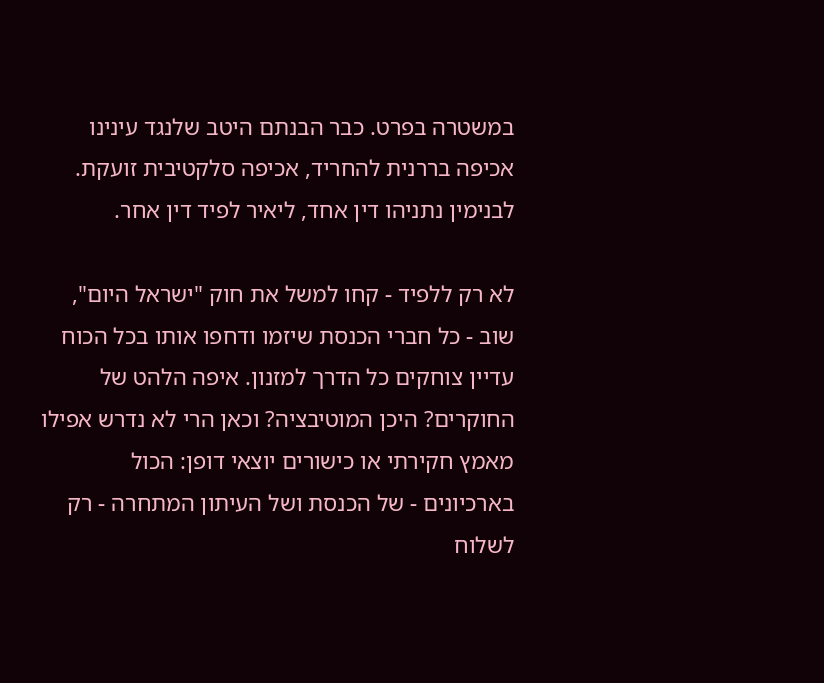במשטרה בפרט. כבר הבנתם היטב שלנגד עינינו אכיפה בררנית להחריד, אכיפה סלקטיבית זועקת. לבנימין נתניהו דין אחד, ליאיר לפיד דין אחר.

לא רק ללפיד - קחו למשל את חוק "ישראל היום", שוב - כל חברי הכנסת שיזמו ודחפו אותו בכל הכוח עדיין צוחקים כל הדרך למזנון. איפה הלהט של החוקרים? היכן המוטיבציה? וכאן הרי לא נדרש אפילו מאמץ חקירתי או כישורים יוצאי דופן: הכול בארכיונים - של הכנסת ושל העיתון המתחרה - רק לשלוח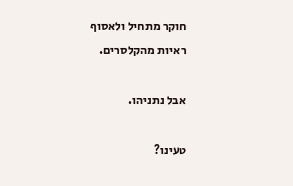חוקר מתחיל ולאסוף ראיות מהקלסרים.

אבל נתניהו.

טעינו?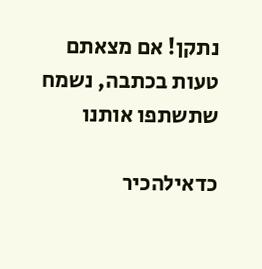נתקן! אם מצאתם טעות בכתבה, נשמח שתשתפו אותנו

כדאילהכיר